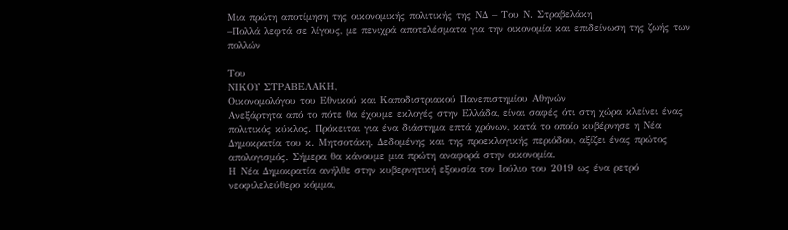Μια πρώτη αποτίμηση της οικονομικής πολιτικής της ΝΔ – Του Ν. Στραβελάκη
–Πολλά λεφτά σε λίγους, με πενιχρά αποτελέσματα για την οικονομία και επιδείνωση της ζωής των πολλών

Του
ΝΙΚΟΥ ΣΤΡΑΒΕΛΑΚΗ,
Οικονομολόγου του Εθνικού και Καποδιστριακού Πανεπιστημίου Αθηνών
Ανεξάρτητα από το πότε θα έχουμε εκλογές στην Ελλάδα, είναι σαφές ότι στη χώρα κλείνει ένας πολιτικός κύκλος. Πρόκειται για ένα διάστημα επτά χρόνων, κατά το οποίο κυβέρνησε η Νέα Δημοκρατία του κ. Μητσοτάκη. Δεδομένης και της προεκλογικής περιόδου, αξίζει ένας πρώτος απολογισμός. Σήμερα θα κάνουμε μια πρώτη αναφορά στην οικονομία.
Η Νέα Δημοκρατία ανήλθε στην κυβερνητική εξουσία τον Ιούλιο του 2019 ως ένα ρετρό νεοφιλελεύθερο κόμμα,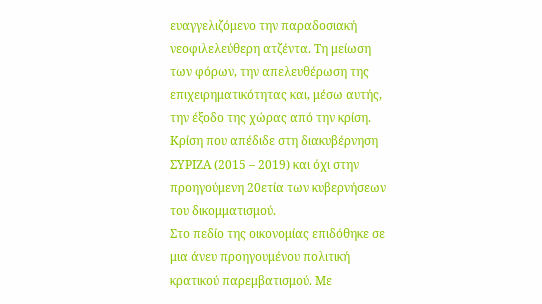ευαγγελιζόμενο την παραδοσιακή νεοφιλελεύθερη ατζέντα. Τη μείωση των φόρων, την απελευθέρωση της επιχειρηματικότητας και, μέσω αυτής, την έξοδο της χώρας από την κρίση. Κρίση που απέδιδε στη διακυβέρνηση ΣΥΡΙΖΑ (2015 – 2019) και όχι στην προηγούμενη 20ετία των κυβερνήσεων του δικομματισμού.
Στο πεδίο της οικονομίας επιδόθηκε σε μια άνευ προηγουμένου πολιτική κρατικού παρεμβατισμού. Με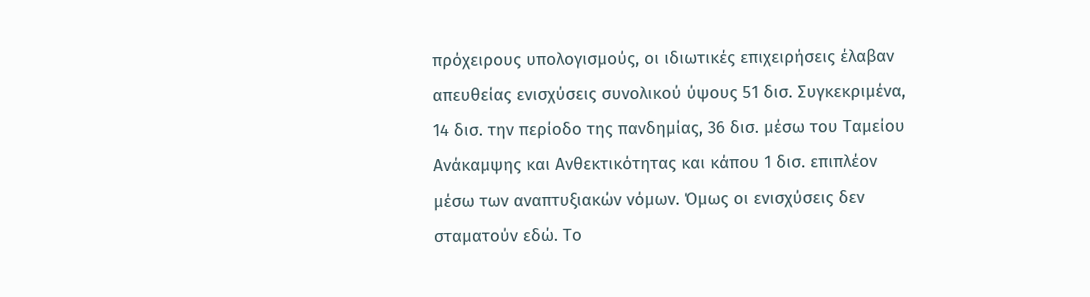πρόχειρους υπολογισμούς, οι ιδιωτικές επιχειρήσεις έλαβαν απευθείας ενισχύσεις συνολικού ύψους 51 δισ. Συγκεκριμένα, 14 δισ. την περίοδο της πανδημίας, 36 δισ. μέσω του Ταμείου Ανάκαμψης και Ανθεκτικότητας και κάπου 1 δισ. επιπλέον μέσω των αναπτυξιακών νόμων. Όμως οι ενισχύσεις δεν σταματούν εδώ. Το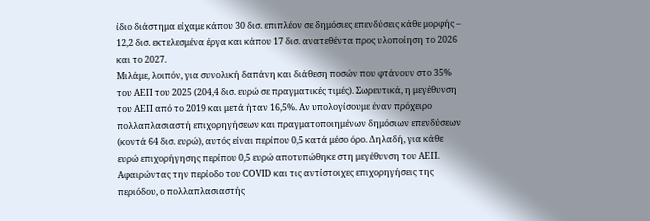ίδιο διάστημα είχαμε κάπου 30 δισ. επιπλέον σε δημόσιες επενδύσεις κάθε μορφής – 12,2 δισ. εκτελεσμένα έργα και κάπου 17 δισ. ανατεθέντα προς υλοποίηση το 2026 και το 2027.
Μιλάμε, λοιπόν, για συνολική δαπάνη και διάθεση ποσών που φτάνουν στο 35% του ΑΕΠ του 2025 (204,4 δισ. ευρώ σε πραγματικές τιμές). Σωρευτικά, η μεγέθυνση του ΑΕΠ από το 2019 και μετά ήταν 16,5%. Αν υπολογίσουμε έναν πρόχειρο πολλαπλασιαστή επιχορηγήσεων και πραγματοποιημένων δημόσιων επενδύσεων (κοντά 64 δισ. ευρώ), αυτός είναι περίπου 0,5 κατά μέσο όρο. Δηλαδή, για κάθε ευρώ επιχορήγησης περίπου 0,5 ευρώ αποτυπώθηκε στη μεγέθυνση του ΑΕΠ. Αφαιρώντας την περίοδο του COVID και τις αντίστοιχες επιχορηγήσεις της περιόδου, ο πολλαπλασιαστής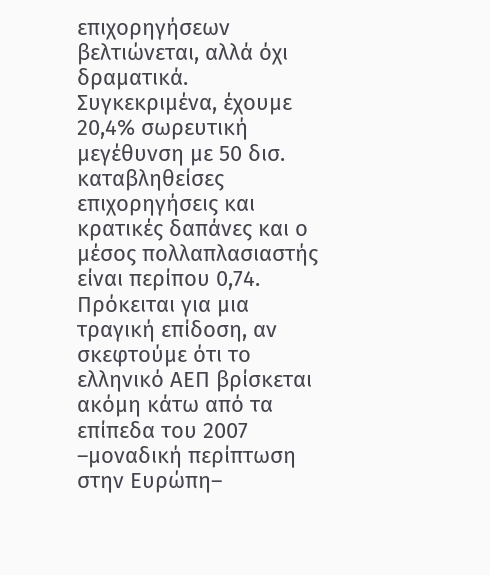επιχορηγήσεων βελτιώνεται, αλλά όχι δραματικά. Συγκεκριμένα, έχουμε 20,4% σωρευτική μεγέθυνση με 50 δισ. καταβληθείσες επιχορηγήσεις και κρατικές δαπάνες και ο μέσος πολλαπλασιαστής είναι περίπου 0,74. Πρόκειται για μια τραγική επίδοση, αν σκεφτούμε ότι το ελληνικό ΑΕΠ βρίσκεται ακόμη κάτω από τα επίπεδα του 2007 –μοναδική περίπτωση στην Ευρώπη–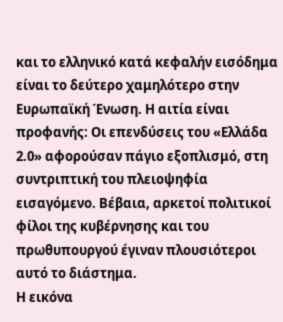και το ελληνικό κατά κεφαλήν εισόδημα είναι το δεύτερο χαμηλότερο στην Ευρωπαϊκή Ένωση. Η αιτία είναι προφανής: Οι επενδύσεις του «Ελλάδα 2.0» αφορούσαν πάγιο εξοπλισμό, στη συντριπτική του πλειοψηφία εισαγόμενο. Βέβαια, αρκετοί πολιτικοί φίλοι της κυβέρνησης και του πρωθυπουργού έγιναν πλουσιότεροι αυτό το διάστημα.
Η εικόνα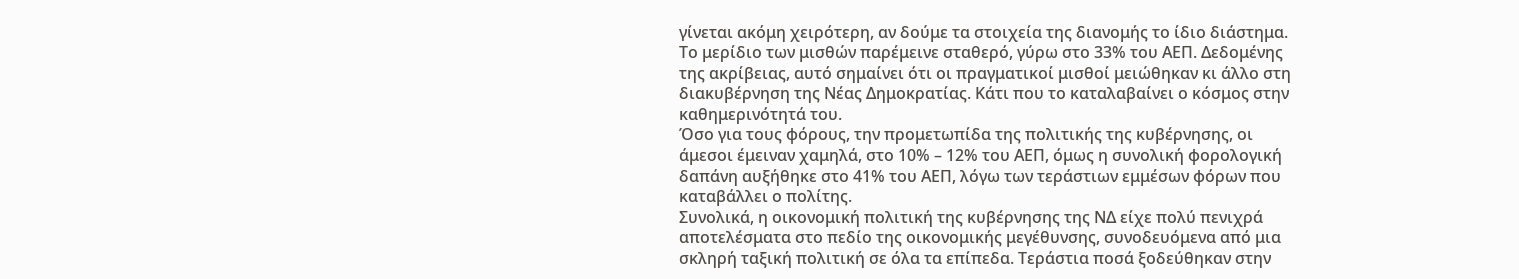γίνεται ακόμη χειρότερη, αν δούμε τα στοιχεία της διανομής το ίδιο διάστημα. Το μερίδιο των μισθών παρέμεινε σταθερό, γύρω στο 33% του ΑΕΠ. Δεδομένης της ακρίβειας, αυτό σημαίνει ότι οι πραγματικοί μισθοί μειώθηκαν κι άλλο στη διακυβέρνηση της Νέας Δημοκρατίας. Κάτι που το καταλαβαίνει ο κόσμος στην καθημερινότητά του.
Όσο για τους φόρους, την προμετωπίδα της πολιτικής της κυβέρνησης, οι άμεσοι έμειναν χαμηλά, στο 10% – 12% του ΑΕΠ, όμως η συνολική φορολογική δαπάνη αυξήθηκε στο 41% του ΑΕΠ, λόγω των τεράστιων εμμέσων φόρων που καταβάλλει ο πολίτης.
Συνολικά, η οικονομική πολιτική της κυβέρνησης της ΝΔ είχε πολύ πενιχρά αποτελέσματα στο πεδίο της οικονομικής μεγέθυνσης, συνοδευόμενα από μια σκληρή ταξική πολιτική σε όλα τα επίπεδα. Τεράστια ποσά ξοδεύθηκαν στην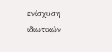ενίσχυση ιδιωτικών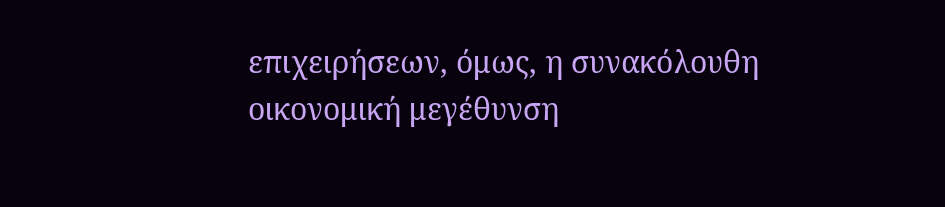επιχειρήσεων, όμως, η συνακόλουθη οικονομική μεγέθυνση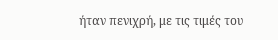ήταν πενιχρή, με τις τιμές του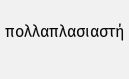πολλαπλασιαστή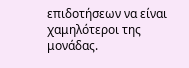επιδοτήσεων να είναι χαμηλότεροι της μονάδας.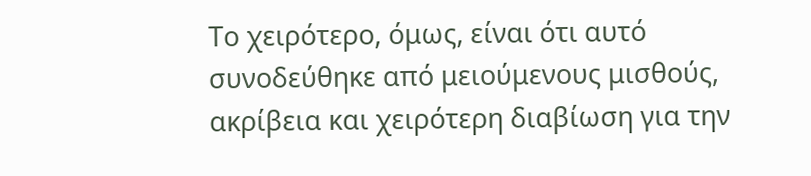Το χειρότερο, όμως, είναι ότι αυτό συνοδεύθηκε από μειούμενους μισθούς, ακρίβεια και χειρότερη διαβίωση για την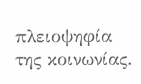πλειοψηφία της κοινωνίας.